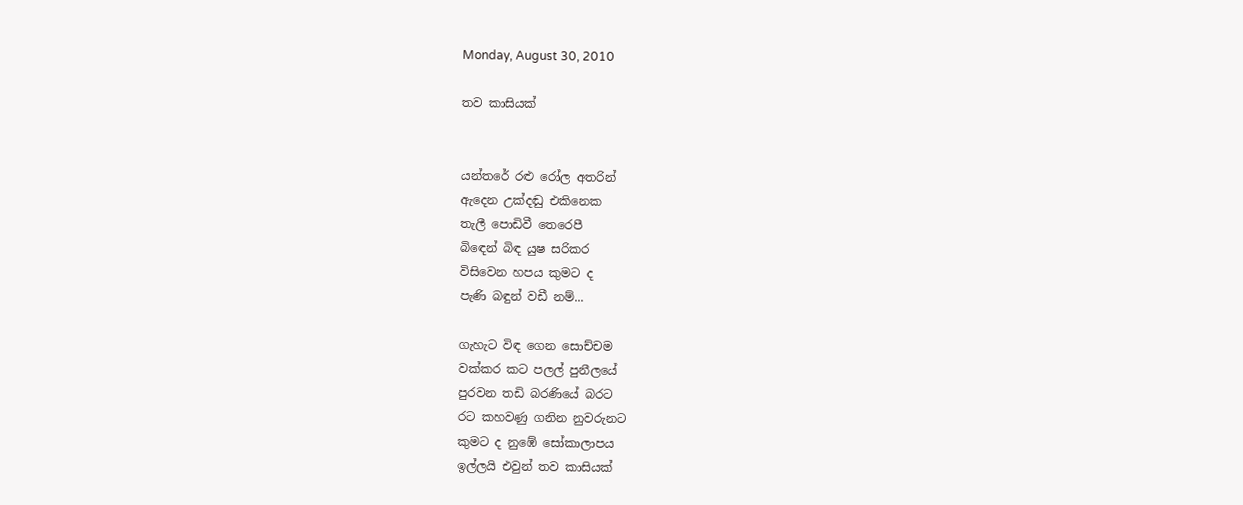Monday, August 30, 2010

තව කාසියක්


යන්තරේ රළු රෝල අතරින්
ඇදෙන උක්දඬු එකිනෙක
තැලී පොඩිවී තෙරෙපී
බිඳෙන් බිඳ යුෂ සරිකර
විසිවෙන හපය කුමට ද
පැණි බඳුන් වඩී නම්...

ගැහැට විඳ ගෙන සොච්චම
වක්කර කට පලල් පුනීලයේ
පුරවන තඩි බරණියේ බරට
රට කහවණු ගනින නුවරුනට
කුමට ද නුඹේ සෝකාලාපය
ඉල්ලයි එවුන් තව කාසියක්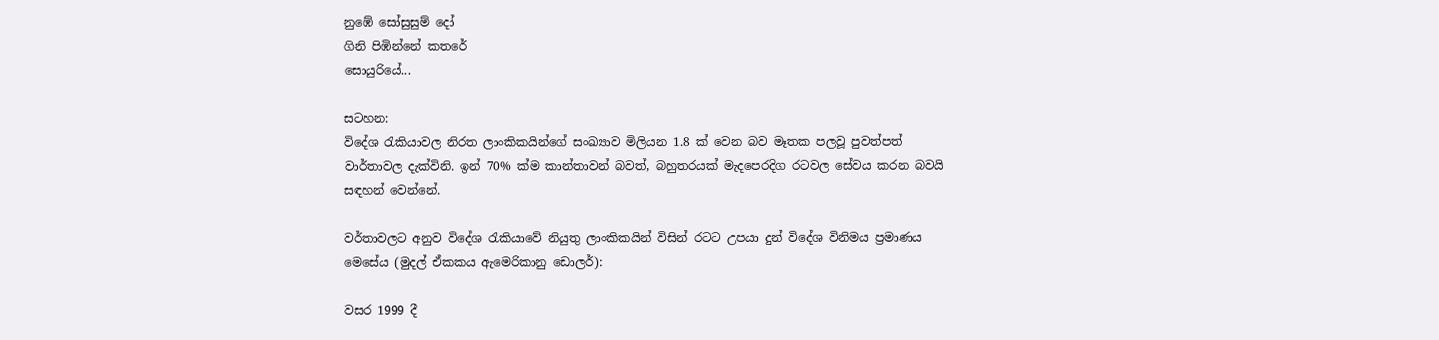නුඹේ සෝසුසුම් දෝ
ගිනි පිඹින්නේ කතරේ
සොයුරියේ...

සටහන:
විදේශ රැකියාවල නිරත ලාංකිකයින්ගේ සංඛ්‍යාව මිලියන 1.8 ක් වෙන බව මෑතක පලවූ පුවත්පත් වාර්තාවල දැක්විනි. ඉන් 70% ක්ම කාන්තාවන් බවත්, බහුතරයක් මැදපෙරදිග රටවල සේවය කරන බවයි සඳහන් වෙන්නේ.

වර්තාවලට අනුව විදේශ රැකියාවේ නියුතු ලාංකිකයින් විසින් රටට උපයා දුන් විදේශ විනිමය ප්‍රමාණය මෙසේය (මුදල් ඒකකය ඇමෙරිකානු ඩොලර්):

වසර 1999 දී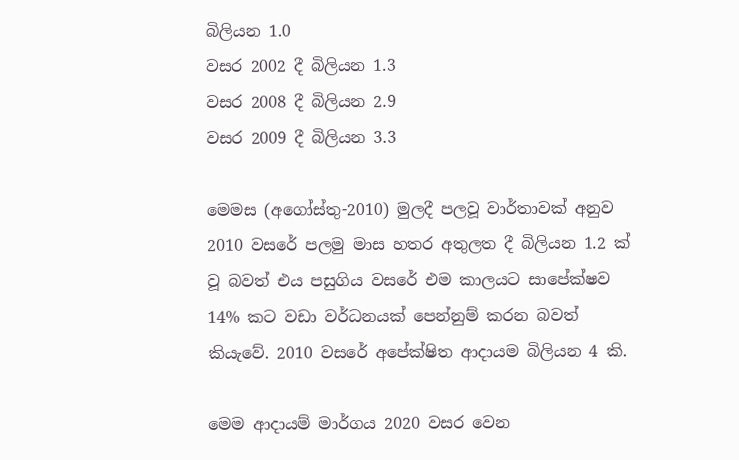බිලියන 1.0
වසර 2002 දී බිලියන 1.3
වසර 2008 දී බිලියන 2.9
වසර 2009 දී බිලියන 3.3

මෙමස (අගෝස්තු-2010) මුලදී පලවූ වාර්තාවක් අනුව 2010 වසරේ පලමු මාස හතර අතුලත දී බිලියන 1.2 ක් වූ බවත් එය පසුගිය වසරේ එම කාලයට සාපේක්ෂව 14% කට වඩා වර්ධනයක් පෙන්නුම් කරන බවත් කියැවේ. 2010 වසරේ අපේක්ෂිත ආදායම බිලියන 4 කි.

මෙම ආදායම් මාර්ගය 2020 වසර වෙන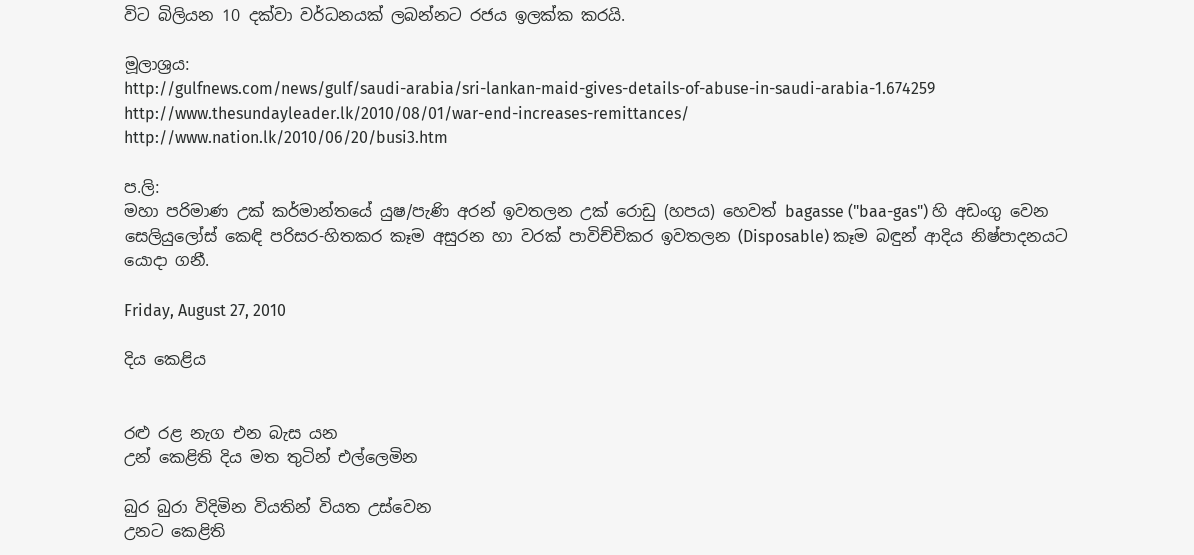විට බිලියන 10 දක්වා වර්ධනයක් ලබන්නට රජය ඉලක්ක කරයි.

මූලාශ්‍රය:
http://gulfnews.com/news/gulf/saudi-arabia/sri-lankan-maid-gives-details-of-abuse-in-saudi-arabia-1.674259
http://www.thesundayleader.lk/2010/08/01/war-end-increases-remittances/
http://www.nation.lk/2010/06/20/busi3.htm

ප.ලි:
මහා පරිමාණ උක් කර්මාන්තයේ යුෂ/පැණි අරන් ඉවතලන උක් රොඩු (හපය) හෙවත් bagasse ("baa-gas") හි අඩංගු වෙන සෙලියුලෝස් කෙඳි පරිසර-හිතකර කෑම අසුරන හා වරක් පාවිච්චිකර ඉවතලන (Disposable) කෑම බඳුන් ආදිය නිෂ්පාදනයට යොදා ගනී.

Friday, August 27, 2010

දිය කෙළිය


රළු රළ නැග එන බැස යන
උන් කෙළිති දිය මත තුටින් එල්ලෙමින

බුර බුරා විදිමින වියතින් වියත උස්වෙන
උනට කෙළිති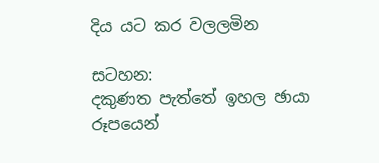දිය යට කර වලලමින

සටහන:
දකුණත පැත්තේ ඉහල ඡායා රූපයෙන්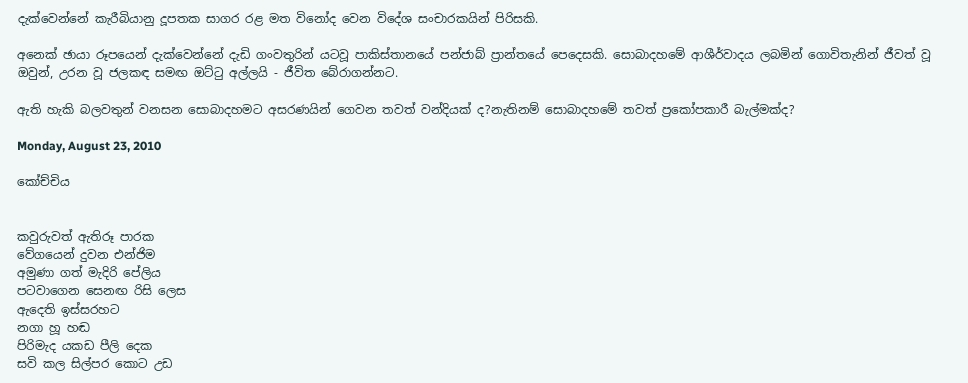දැක්වෙන්නේ කැරීබියානු දූපතක සාගර රළ මත විනෝද වෙන විදේශ සංචාරකයින් පිරිසකි.

අනෙක් ඡායා රූපයෙන් දැක්වෙන්නේ දැඩි ගංවතුරින් යටවූ පාකිස්තානයේ පන්ජාබ් ප්‍රාන්තයේ පෙදෙසකි. සොබාදහමේ ආශීර්වාදය ලබමින් ගොවිතැනින් ජීවත් වූ ඔවුන්, උරන වූ ජලකඳ සමඟ ඔට්ටු අල්ලයි - ජීවිත බේරාගන්නට.

ඇති හැකි බලවතුන් වනසන සොබාදහමට අසරණයින් ගෙවන තවත් වන්දියක් ද?නැතිනම් සොබාදහමේ තවත් ප්‍රකෝපකාරී බැල්මක්ද?

Monday, August 23, 2010

කෝච්චිය


කවුරුවත් ඇතිරූ පාරක
වේගයෙන් දුවන එන්ජිම
අමුණා ගත් මැදිරි පේලිය
පටවාගෙන සෙනඟ රිසි ලෙස
ඇදෙති ඉස්සරහට
නගා හූ හඬ
පිරිමැද යකඩ පීලි දෙක
සවි කල සිල්පර කොට උඩ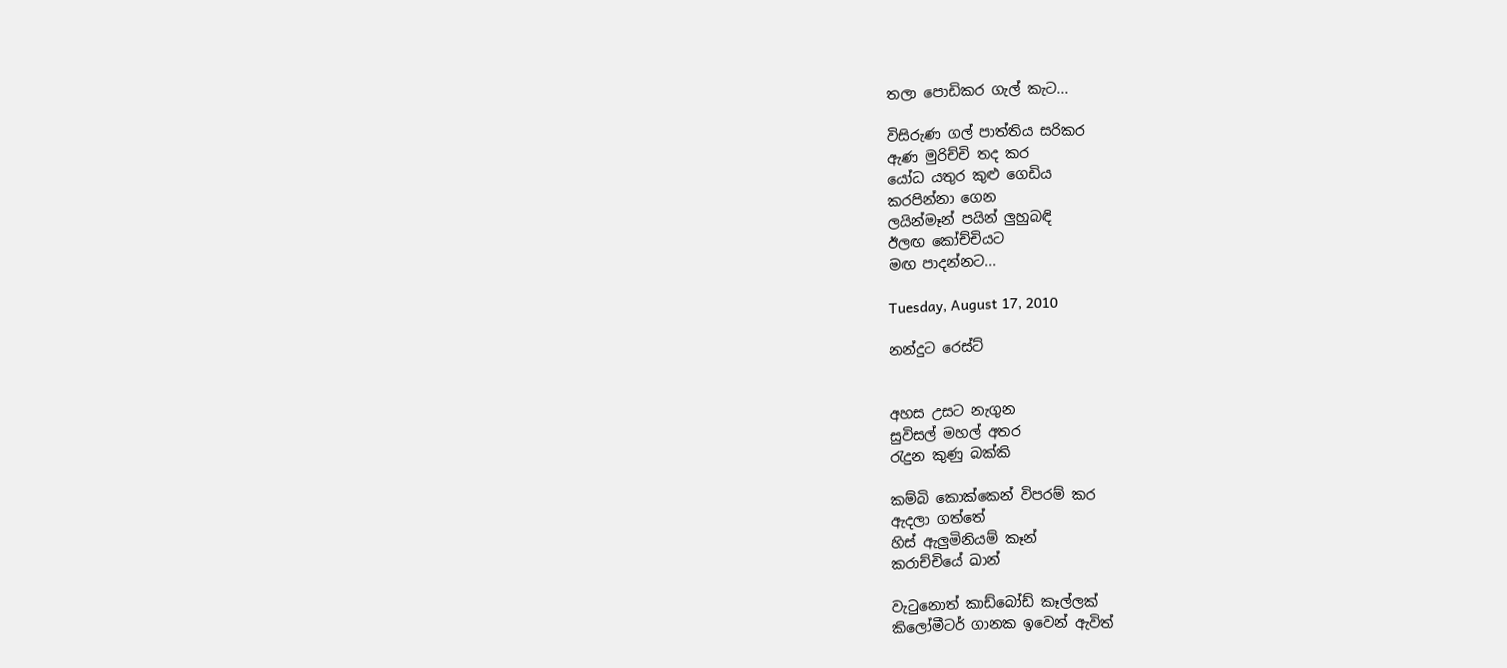තලා පොඩිකර ගැල් කැට...

විසිරුණ ගල් පාත්තිය සරිකර
ඇණ මුරිච්චි තද කර
යෝධ යතුර කුළු ගෙඩිය
කරපින්නා ගෙන
ලයින්මෑන් පයින් ලුහුබඳි
ඊලඟ කෝච්චියට
මඟ පාදන්නට...

Tuesday, August 17, 2010

නන්දුට රෙස්ට්


අහස උසට නැගුන
සුවිසල් මහල් අතර
රැදුන කුණු බක්කි

කම්බි කොක්කෙන් විපරම් කර
ඇදලා ගත්තේ
හිස් ඇලුමිනියම් කෑන්
කරාච්චියේ ඛාන්

වැටුනොත් කාඩ්බෝඩ් කෑල්ලක්
කිලෝමීටර් ගානක ඉවෙන් ඇවිත්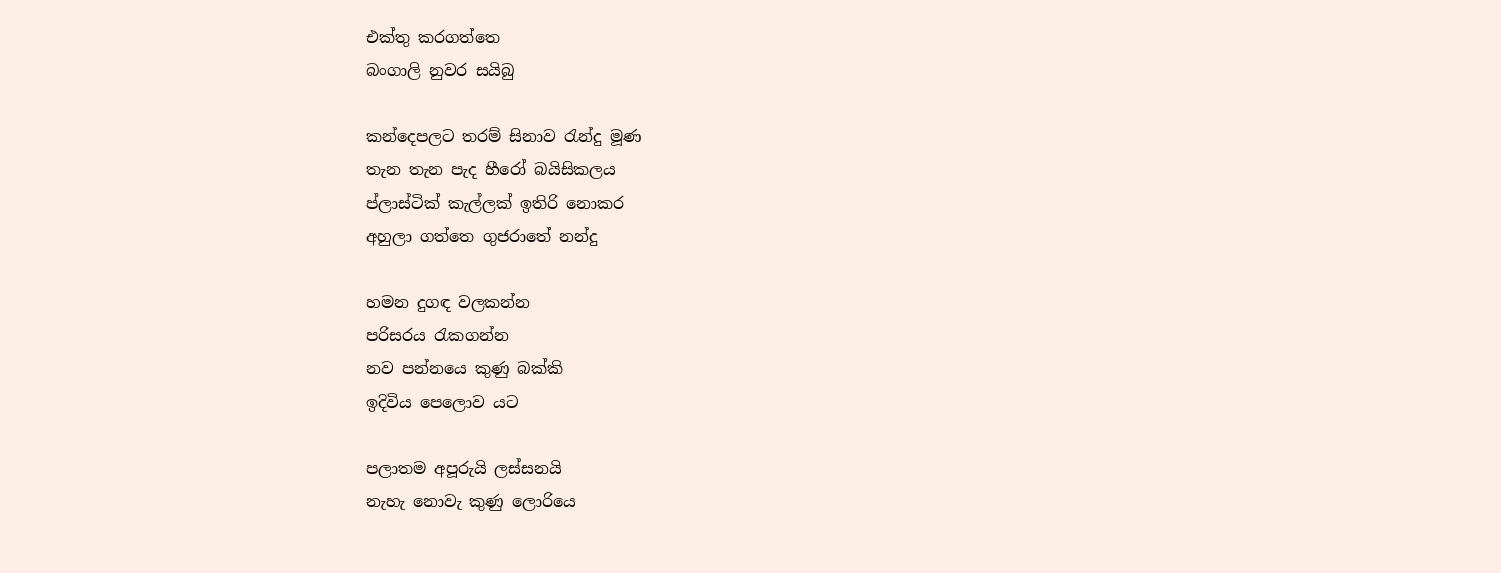එක්තු කරගත්තෙ
බංගාලි නුවර සයිබු

කන්දෙපලට තරම් සිනාව රැන්දු මූණ
තැන තැන පැද හීරෝ බයිසිකලය
ප්ලාස්ටික් කැල්ලක් ඉතිරි නොකර
අහුලා ගත්තෙ ගුජරාතේ නන්දු

හමන දුගඳ වලකන්න
පරිසරය රැකගන්න
නව පන්නයෙ කුණු බක්කි
ඉදිවිය පෙලොව යට

පලාතම අපූරුයි ලස්සනයි
නැහැ නොවැ කුණු ලොරියෙ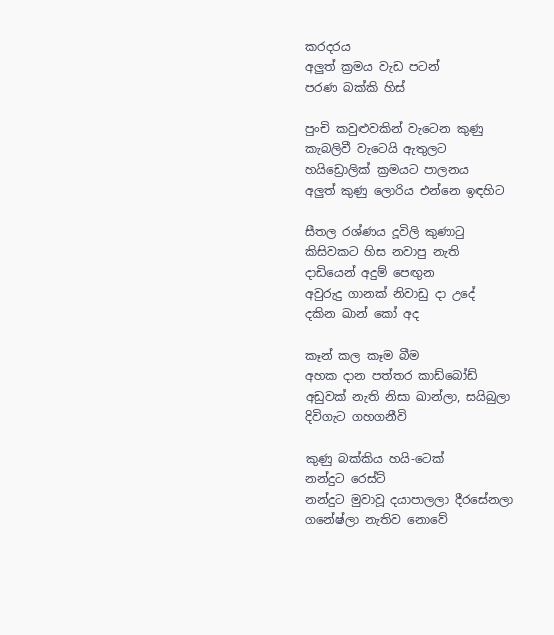කරදරය
අලුත් ක්‍රමය වැඩ පටන්
පරණ බක්කි හිස්

පුංචි කවුළුවකින් වැටෙන කුණු
කැබලිවී වැටෙයි ඇතුලට
හයිඩ්‍රොලික් ක්‍රමයට පාලනය
අලුත් කුණු ලොරිය එන්නෙ ඉඳහිට

සීතල රශ්ණය දූවිලි කුණාටු
කිසිවකට හිස නවාපු නැති
දාඩියෙන් අදුම් පෙඟුන
අවුරුදු ගානක් නිවාඩු දා උදේ
දකින ඛාන් කෝ අද

කෑන් කල කෑම බීම
අහක දාන පත්තර කාඩ්බෝඩ්
අඩුවක් නැති නිසා ඛාන්ලා, සයිබුලා
දිවිගැට ගහගනීවි

කුණු බක්කිය හයි-ටෙක්
නන්දුට රෙස්ට්
නන්දුට මුවාවූ දයාපාලලා දීරසේනලා
ගනේෂ්ලා නැතිව නොවේ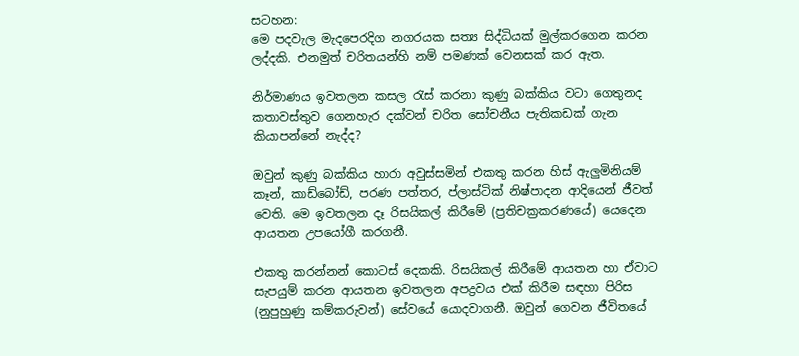සටහන:
මෙ පදවැල මැදපෙරදිග නගරයක සත්‍ය සිද්ධියක් මුල්කරගෙන කරන ලද්දකි. එනමුත් චරිතයන්හි නම් පමණක් වෙනසක් කර ඇත.

නිර්මාණය ඉවතලන කසල රැස් කරනා කුණු බක්කිය වටා ගෙතුනද කතාවස්තුව ගෙනහැර දක්වන් චරිත සෝචනීය පැතිකඩක් ගැන කියාපන්නේ නැද්ද?

ඔවුන් කුණු බක්කිය හාරා අවුස්සමින් එකතු කරන හිස් ඇලුමිනියම් කෑන්, කාඩ්බෝඩ්, පරණ පත්තර, ප්ලාස්ටික් නිෂ්පාදන ආදියෙන් ජීවත් වෙති. මෙ ඉවතලන දෑ රිසයිකල් කිරීමේ (ප්‍රතිචක්‍රකරණයේ) යෙදෙන ආයතන උපයෝගී කරගනී.

එකතු කරන්නන් කොටස් දෙකකි. රිසයිකල් කිරීමේ ආයතන හා ඒවාට සැපයුම් කරන ආයතන ඉවතලන අපද්‍රවය එක් කිරීම සඳහා පිරිස (නුපුහුණු කම්කරුවන්) සේවයේ යොදවාගනී. ඔවුන් ගෙවන ජීවිතයේ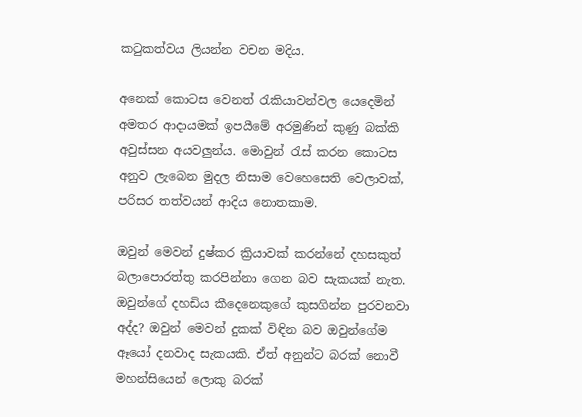කටුකත්වය ලියන්න වචන මදිය.

අනෙක් කොටස වෙනත් රැකියාවන්වල යෙදෙමින් අමතර ආදායමක් ඉපයීමේ අරමුණින් කුණු බක්කි අවුස්සන අයවලුන්ය. මොවුන් රැස් කරන කොටස අනුව ලැබෙන මුදල නිසාම වෙහෙසෙති වෙලාවක්, පරිසර තත්වයන් ආදිය නොතකාම.

ඔවුන් මෙවන් දුෂ්කර ක්‍රියාවක් කරන්නේ දහසකුත් බලාපොරත්තු කරපින්නා ගෙන බව සැකයක් නැත. ඔවුන්ගේ දහඩිය කීදෙනෙකුගේ කුසගින්න පුරවනවා අද්ද? ඔවුන් මෙවන් දුකක් විඳින බව ඔවුන්ගේම ඈයෝ දනවාද සැකයකි. ඒත් අනුන්ට බරක් නොවී මහන්සියෙන් ලොකු බරක්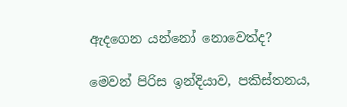ඇදගෙන යන්නෝ නොවෙත්ද?

මෙවන් පිරිස ඉන්දියාව, පකිස්තනය,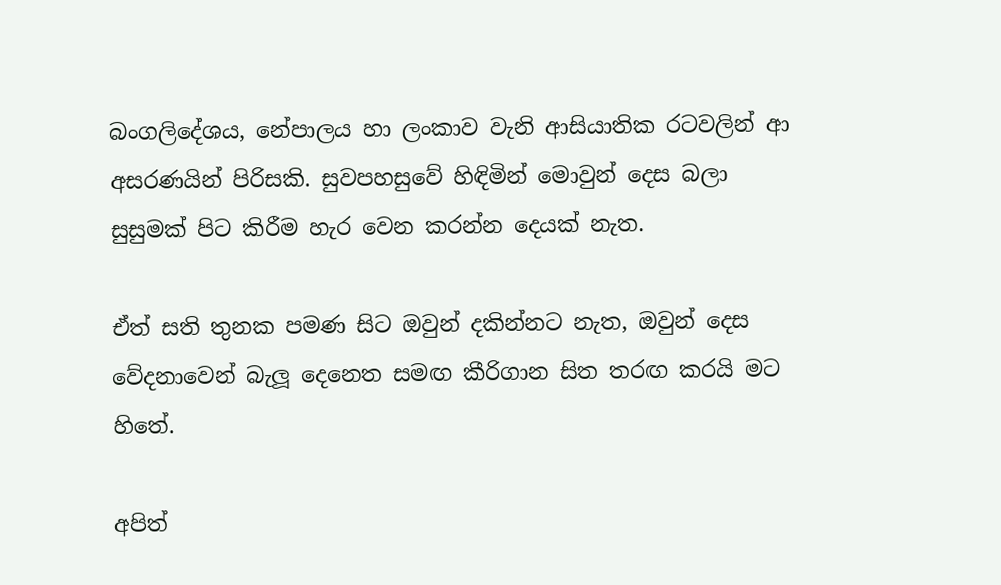බංගලිදේශය, නේපාලය හා ලංකාව වැනි ආසියාතික රටවලින් ආ අසරණයින් පිරිසකි. සුවපහසුවේ හිඳිමින් මොවුන් දෙස බලා සුසුමක් පිට කිරීම හැර වෙන කරන්න දෙයක් නැත.

ඒත් සති තුනක පමණ සිට ඔවුන් දකින්නට නැත, ඔවුන් දෙස වේදනාවෙන් බැලූ දෙනෙත සමඟ කීරිගාන සිත තරඟ කරයි මට හිතේ.

අපිත්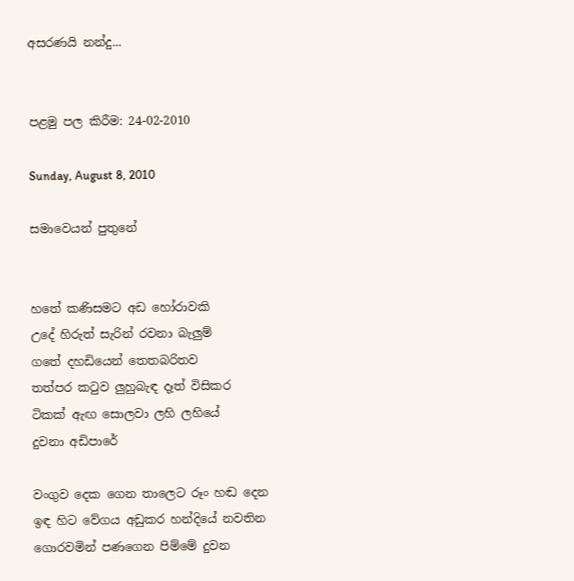අසරණයි නන්දු...


පළමු පල කිරීම: 24-02-2010

Sunday, August 8, 2010

සමාවෙයන් පුතුනේ


හතේ කණිසමට අඩ හෝරාවකි
උදේ හිරුත් සැරින් රවනා බැලුම්
ගතේ දහඩියෙන් තෙතබරිතව
තත්පර කටුව ලුහුබැඳ දෑත් විසිකර
ටිකක් ඇඟ සොලවා ලහි ලහියේ
දුවනා අඩිපාරේ

වංගුව දෙක ගෙන තාලෙට රූං හඬ දෙන
ඉඳ හිට වේගය අඩුකර හන්දියේ නවතින
ගොරවමින් පණගෙන පිම්මේ දුවන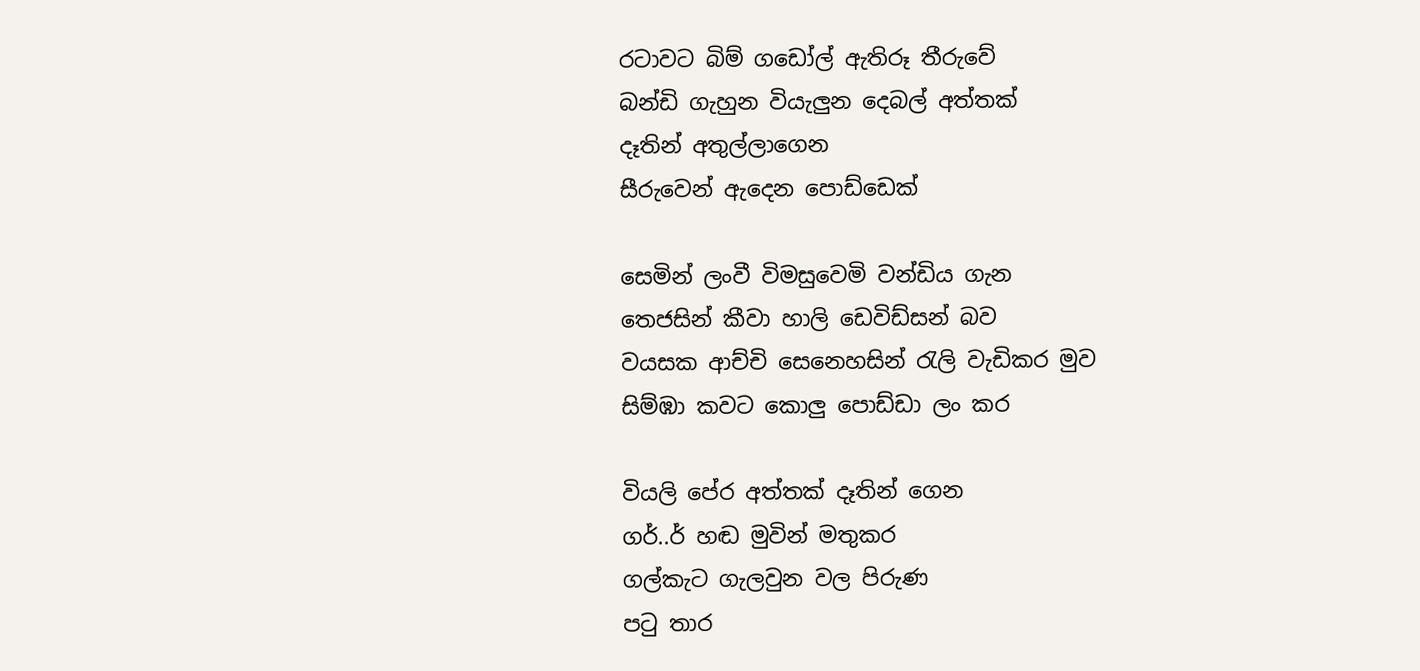රටාවට බිම් ගඩෝල් ඇතිරූ තීරුවේ
බන්ඩි ගැහුන වියැලුන දෙබල් අත්තක්
දෑතින් අතුල්ලාගෙන
සීරුවෙන් ඇදෙන පොඩ්ඩෙක්

සෙමින් ලංවී විමසුවෙමි වන්ඩිය ගැන
තෙජසින් කීවා හාලි ඩෙවිඩ්සන් බව
වයසක ආච්චි සෙනෙහසින් රැලි වැඩිකර මුව
සිම්ඹා කවට කොලු පොඩ්ඩා ලං කර

වියලි පේර අත්තක් දෑතින් ගෙන
ගර්..ර් හඬ මුවින් මතුකර
ගල්කැට ගැලවුන වල පිරුණ
පටු තාර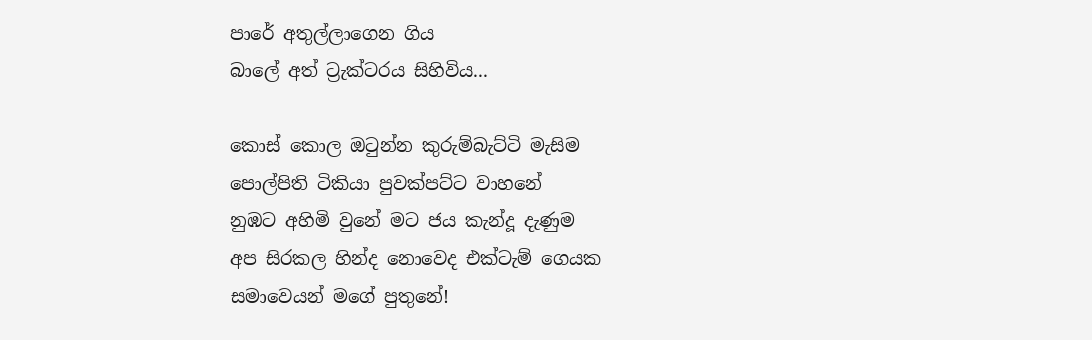පාරේ අතුල්ලාගෙන ගිය
බාලේ අත් ට්‍රැක්ටරය සිහිවිය...

කොස් කොල ඔටුන්න කුරුම්බැට්ටි මැසිම
පොල්පිති ටිකියා පුවක්පට්ට වාහනේ
නුඹට අහිමි වුනේ මට ජය කැන්දූ දැණුම
අප සිරකල හින්ද නොවෙද එක්ටැම් ගෙයක
සමාවෙයන් මගේ පුතුනේ!